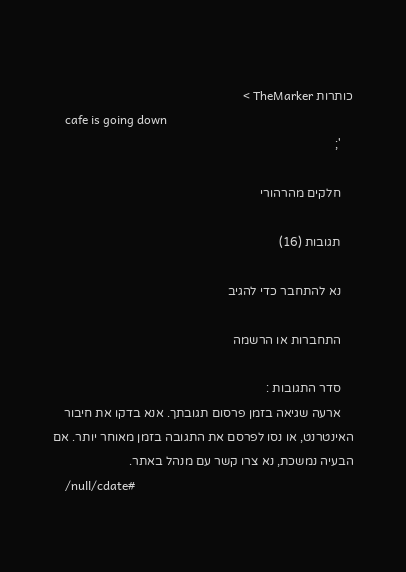כותרות TheMarker >
    cafe is going down
    ';

    חלקים מהרהורי

    תגובות (16)

    נא להתחבר כדי להגיב

    התחברות או הרשמה

    סדר התגובות :
    ארעה שגיאה בזמן פרסום תגובתך. אנא בדקו את חיבור האינטרנט, או נסו לפרסם את התגובה בזמן מאוחר יותר. אם הבעיה נמשכת, נא צרו קשר עם מנהל באתר.
    /null/cdate#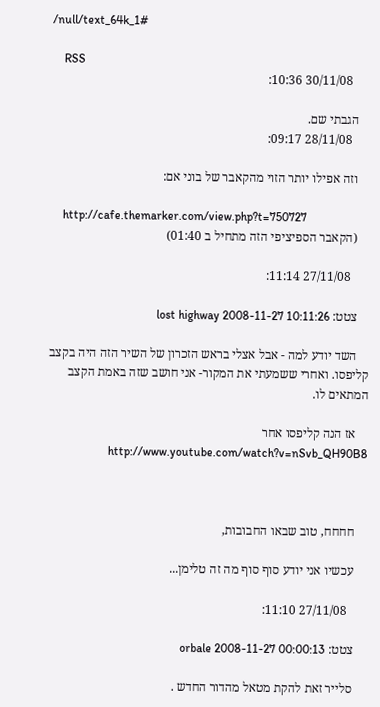/null/text_64k_1#

    RSS
      30/11/08 10:36:

    הגבתי שם.
      28/11/08 09:17:

    וזה אפילו יותר הזוי מהקאבר של בוני אם:

    http://cafe.themarker.com/view.php?t=750727
    (הקאבר הספיציפי הזה מתחיל ב 01:40)

      27/11/08 11:14:

    צטט: lost highway 2008-11-27 10:11:26

    השד יודע למה - אבל אצלי בראש הזכרון של השיר הזה היה בקצב קליפסו. ואחרי ששמעתי את המקור- אני חושב שזה באמת הקצב המתאים לו.

    אז הנה קליפסו אחר http://www.youtube.com/watch?v=nSvb_QH90B8



    חחחח, טוב שבאו החבובות,

    עכשיו אני יודע סוף סוף מה זה טלימן...

      27/11/08 11:10:

    צטט: orbale 2008-11-27 00:00:13

    סלייר זאת להקת מטאל מהדור החדש .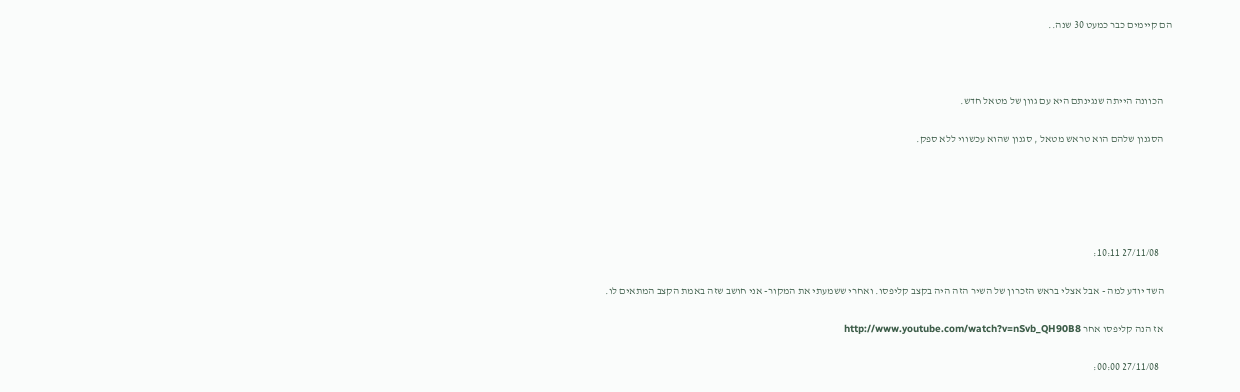הם קיימים כבר כמעט 30 שנה..



    הכוונה הייתה שנגינתם היא עם גוון של מטאל חדש.

    הסגנון שלהם הוא טראש מטאל , סגנון שהוא עכשווי ללא ספק.





      27/11/08 10:11:

    השד יודע למה - אבל אצלי בראש הזכרון של השיר הזה היה בקצב קליפסו. ואחרי ששמעתי את המקור- אני חושב שזה באמת הקצב המתאים לו.

    אז הנה קליפסו אחר http://www.youtube.com/watch?v=nSvb_QH90B8

      27/11/08 00:00: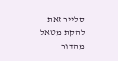סלייר זאת להקת מטאל מהדור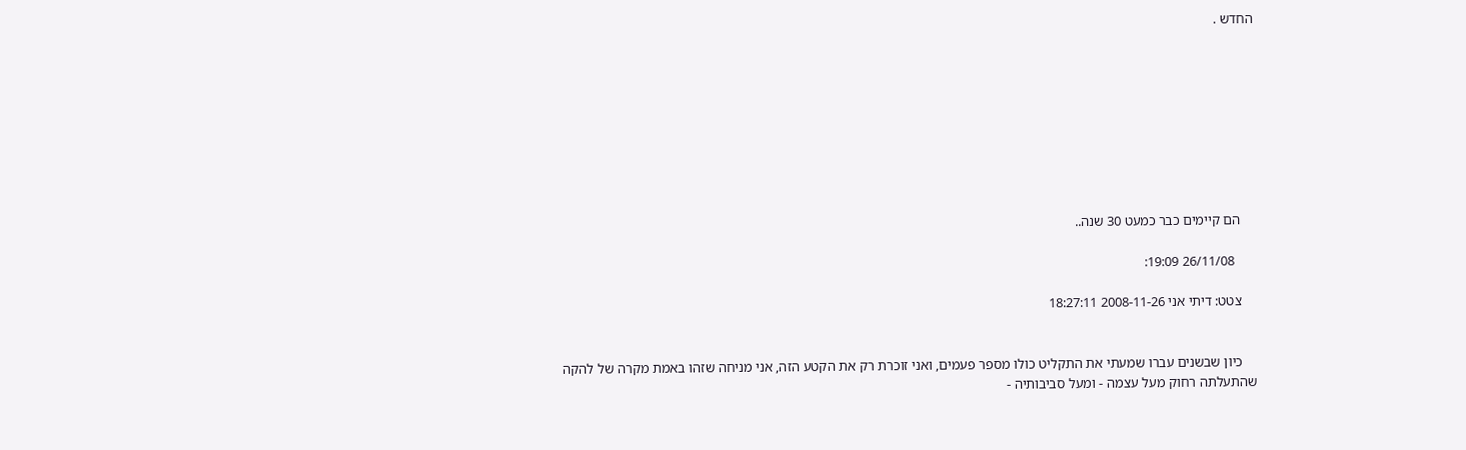החדש .









    הם קיימים כבר כמעט 30 שנה..

      26/11/08 19:09:

    צטט: דיתי אני 2008-11-26 18:27:11


    כיון שבשנים עברו שמעתי את התקליט כולו מספר פעמים, ואני זוכרת רק את הקטע הזה, אני מניחה שזהו באמת מקרה של להקה שהתעלתה רחוק מעל עצמה - ומעל סביבותיה -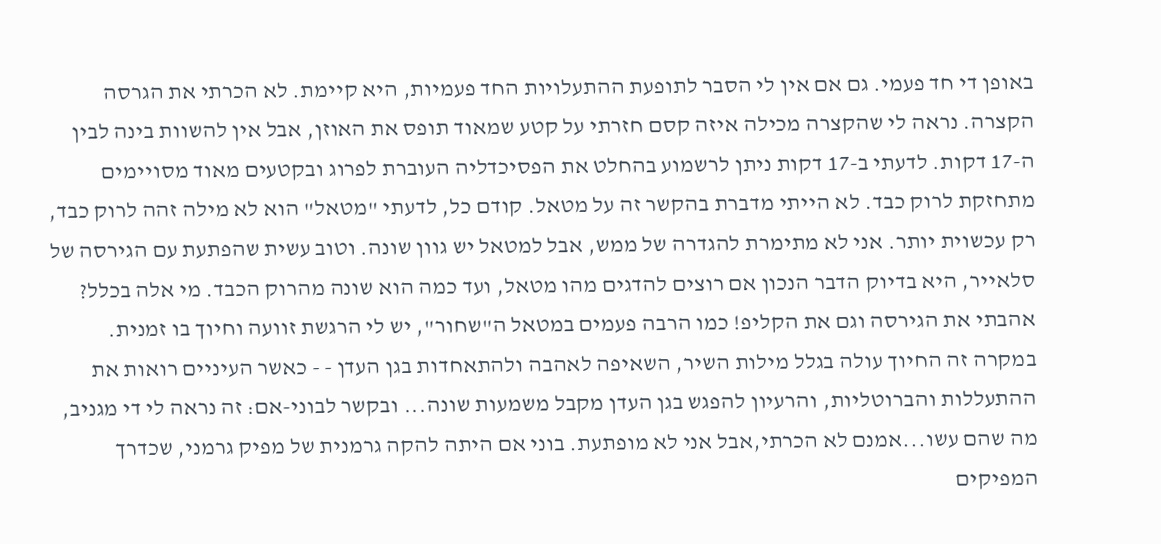באופן די חד פעמי. גם אם אין לי הסבר לתופעת ההתעלויות החד פעמיות, היא קיימת. לא הכרתי את הגרסה הקצרה. נראה לי שהקצרה מכילה איזה קסם חזרתי על קטע שמאוד תופס את האוזן, אבל אין להשוות בינה לבין ה-17 דקות. לדעתי ב-17 דקות ניתן לרשמוע בהחלט את הפסיכדליה העוברת לפרוג ובקטעים מאוד מסויימים מתחזקת לרוק כבד. לא הייתי מדברת בהקשר זה על מטאל. קודם כל, לדעתי "מטאל" הוא לא מילה זהה לרוק כבד, רק עכשוית יותר. אני לא מתימרת להגדרה של ממש, אבל למטאל יש גוון שונה. וטוב עשית שהפתעת עם הגירסה של סלאייר, היא בדיוק הדבר הנכון אם רוצים להדגים מהו מטאל, ועד כמה הוא שונה מהרוק הכבד. מי אלה בכלל? אהבתי את הגירסה וגם את הקליפ! כמו הרבה פעמים במטאל ה"שחור", יש לי הרגשת זוועה וחיוך בו זמנית. במקרה זה החיוך עולה בגלל מילות השיר, השאיפה לאהבה ולהתאחדות בגן העדן - - כאשר העיניים רואות את ההתעללות והברוטליות, והרעיון להפגש בגן העדן מקבל משמעות שונה... ובקשר לבוני-אם: זה נראה לי די מגניב, מה שהם עשו...אמנם לא הכרתי,אבל אני לא מופתעת. בוני אם היתה להקה גרמנית של מפיק גרמני, שכדרך המפיקים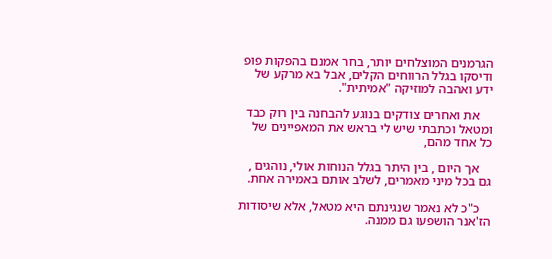הגרמנים המוצלחים יותר, בחר אמנם בהפקות פופ ודיסקו בגלל הרווחים הקלים, אבל בא מרקע של ידע ואהבה למוזיקה "אמיתית".

    את ואחרים צודקים בנוגע להבחנה בין רוק כבד ומטאל וכתבתי שיש לי בראש את המאפיינים של כל אחד מהם,

    אך היום , בין היתר בגלל הנוחות אולי, נוהגים , גם בכל מיני מאמרים, לשלב אותם באמירה אחת.

    כ"כ לא נאמר שנגינתם היא מטאל, אלא שיסודות הז'אנר הושפעו גם ממנה.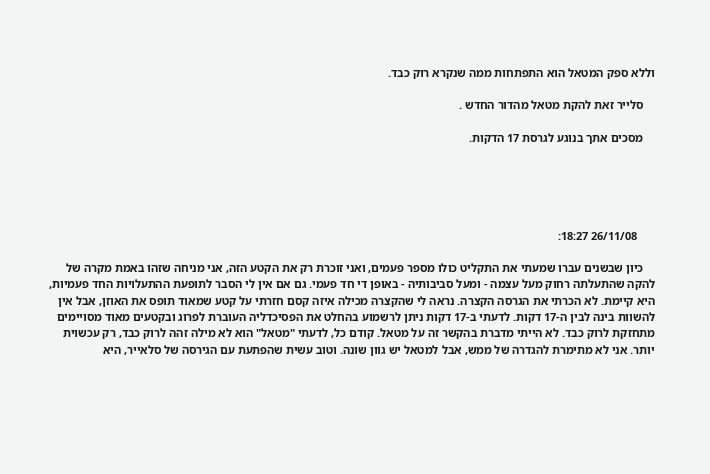וללא ספק המטאל הוא התפתחות ממה שנקרא רוק כבד.

    סלייר זאת להקת מטאל מהדור החדש .

    מסכים אתך בנוגע לגרסת 17 הדקות.





      26/11/08 18:27:

    כיון שבשנים עברו שמעתי את התקליט כולו מספר פעמים, ואני זוכרת רק את הקטע הזה, אני מניחה שזהו באמת מקרה של להקה שהתעלתה רחוק מעל עצמה - ומעל סביבותיה - באופן די חד פעמי. גם אם אין לי הסבר לתופעת ההתעלויות החד פעמיות, היא קיימת. לא הכרתי את הגרסה הקצרה. נראה לי שהקצרה מכילה איזה קסם חזרתי על קטע שמאוד תופס את האוזן, אבל אין להשוות בינה לבין ה-17 דקות. לדעתי ב-17 דקות ניתן לרשמוע בהחלט את הפסיכדליה העוברת לפרוג ובקטעים מאוד מסויימים מתחזקת לרוק כבד. לא הייתי מדברת בהקשר זה על מטאל. קודם כל, לדעתי "מטאל" הוא לא מילה זהה לרוק כבד, רק עכשוית יותר. אני לא מתימרת להגדרה של ממש, אבל למטאל יש גוון שונה. וטוב עשית שהפתעת עם הגירסה של סלאייר, היא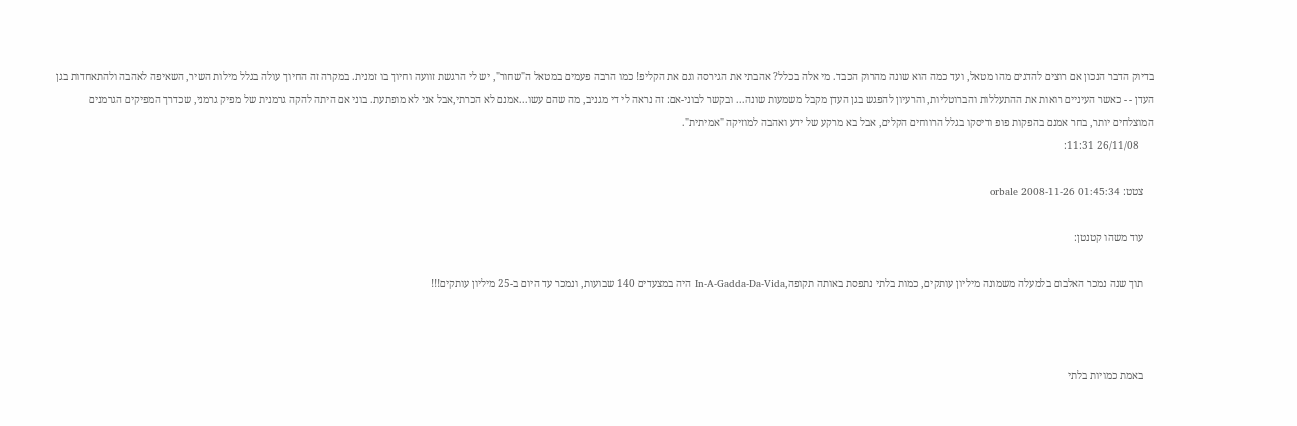בדיוק הדבר הנכון אם רוצים להדגים מהו מטאל, ועד כמה הוא שונה מהרוק הכבד. מי אלה בכלל? אהבתי את הגירסה וגם את הקליפ! כמו הרבה פעמים במטאל ה"שחור", יש לי הרגשת זוועה וחיוך בו זמנית. במקרה זה החיוך עולה בגלל מילות השיר, השאיפה לאהבה ולהתאחדות בגן העדן - - כאשר העיניים רואות את ההתעללות והברוטליות, והרעיון להפגש בגן העדן מקבל משמעות שונה... ובקשר לבוני-אם: זה נראה לי די מגניב, מה שהם עשו...אמנם לא הכרתי,אבל אני לא מופתעת. בוני אם היתה להקה גרמנית של מפיק גרמני, שכדרך המפיקים הגרמנים המוצלחים יותר, בחר אמנם בהפקות פופ ודיסקו בגלל הרווחים הקלים, אבל בא מרקע של ידע ואהבה למוזיקה "אמיתית".
      26/11/08 11:31:

    צטט: orbale 2008-11-26 01:45:34

    עוד משהו קטנטן:

    תוך שנה נמכר האלבום בלמעלה משמונה מיליון עותקים, כמות בלתי נתפסת באותה תקופה,In-A-Gadda-Da-Vida היה במצעדים 140 שבועות, ונמכר עד היום ב-25 מיליון עותקים!!!



    באמת כמויות בלתי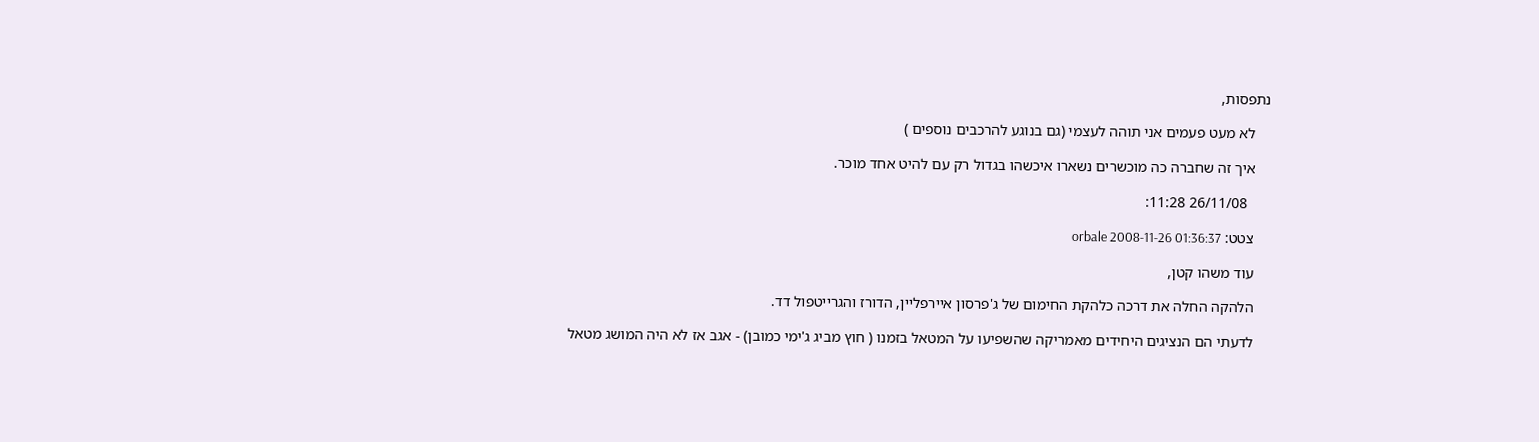נתפסות,

    לא מעט פעמים אני תוהה לעצמי (גם בנוגע להרכבים נוספים )

    איך זה שחברה כה מוכשרים נשארו איכשהו בגדול רק עם להיט אחד מוכר.

      26/11/08 11:28:

    צטט: orbale 2008-11-26 01:36:37

    עוד משהו קטן,

    הלהקה החלה את דרכה כלהקת החימום של ג'פרסון איירפליין, הדורז והגרייטפול דד.

    לדעתי הם הנציגים היחידים מאמריקה שהשפיעו על המטאל בזמנו ( חוץ מביג ג'ימי כמובן) - אגב אז לא היה המושג מטאל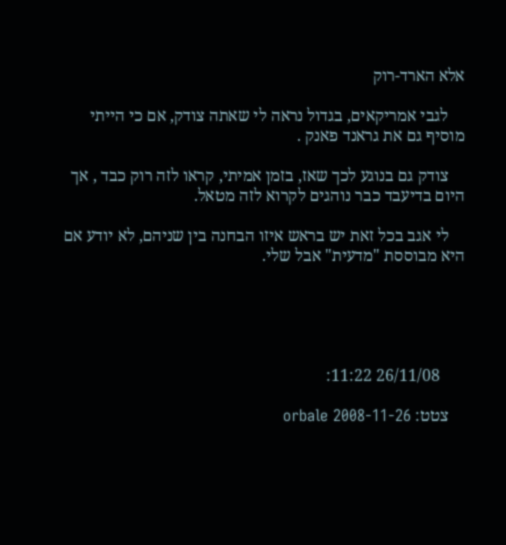אלא הארד-רוק

    לגבי אמריקאים, בגדול נראה לי שאתה צודק, אם כי הייתי מוסיף גם את גראנד פאנק .

    צודק גם בנוגע לכך שאז, בזמן אמיתי, קראו לזה רוק כבד , אך היום בדיעבד כבר נוהגים לקרוא לזה מטאל.

    לי אגב בכל זאת יש בראש איזו הבחנה בין שניהם, לא יודע אם היא מבוססת "מדעית" אבל שלי.





      26/11/08 11:22:

    צטט: orbale 2008-11-26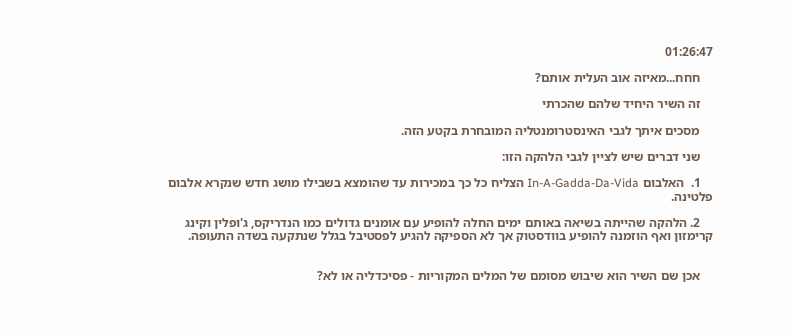01:26:47

    חחח...מאיזה אוב העלית אותם?

    זה השיר היחיד שלהם שהכרתי

    מסכים איתך לגבי האינסטרומנטליה המובחרת בקטע הזה.

    שני דברים שיש לציין לגבי הלהקה הזו:

    1.  האלבום In-A-Gadda-Da-Vida הצליח כל כך במכירות עד שהומצא בשבילו מושג חדש שנקרא אלבום פלטינה.

    2. הלהקה שהייתה בשיאה באותם ימים החלה להופיע עם אומנים גדולים כמו הנדריקס, ג'ופלין וקינג קרימזון ואף הוזמנה להופיע בוודסטוק אך לא הספיקה להגיע לפסטיבל בגלל שנתקעה בשדה התעופה.


    אכן שם השיר הוא שיבוש מסומם של המלים המקוריות - פסיכדליה או לא?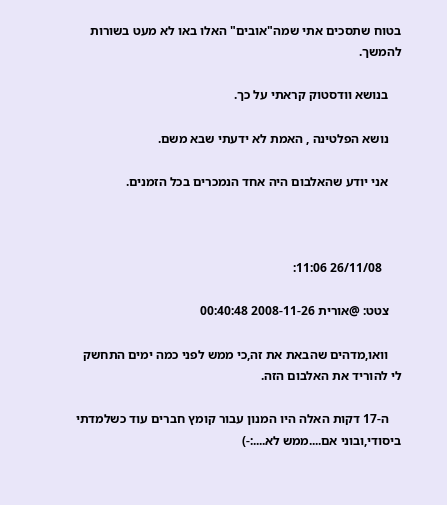בטוח שתסכים אתי שמה"אובים" האלו באו לא מעט בשורות להמשך.

    בנושא וודסטוק קראתי על כך.

    נושא הפלטינה , האמת לא ידעתי שבא משם.

    אני יודע שהאלבום היה אחד הנמכרים בכל הזמנים.



      26/11/08 11:06:

    צטט: @אורית 2008-11-26 00:40:48

    וואו,מדהים שהבאת את זה,כי ממש לפני כמה ימים התחשק לי להוריד את האלבום הזה.

    ה-17 דקות האלה היו המנון עבור קומץ חברים עוד כשלמדתי ביסודי,ובוני אם....ממש לא....:-)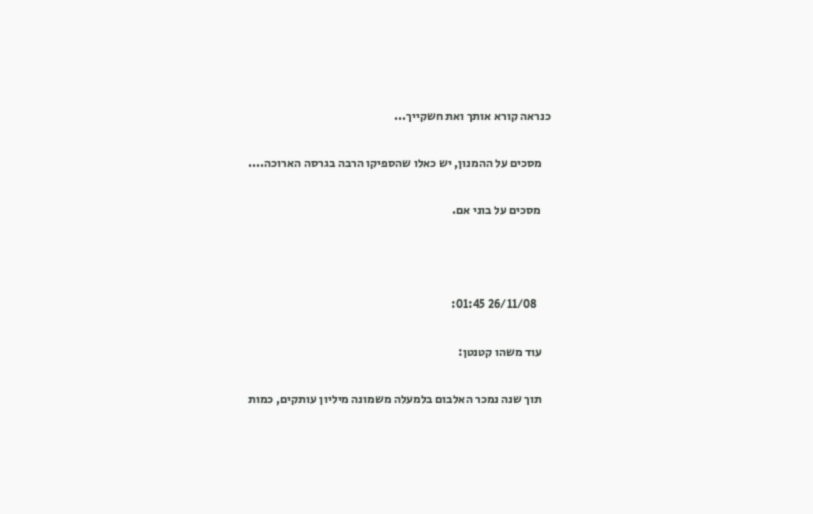כנראה קורא אותך ואת חשקייך...

    מסכים על ההמנון, יש כאלו שהספיקו הרבה בגרסה הארוכה....

    מסכים על בוני אם.



      26/11/08 01:45:

    עוד משהו קטנטן:

    תוך שנה נמכר האלבום בלמעלה משמונה מיליון עותקים, כמות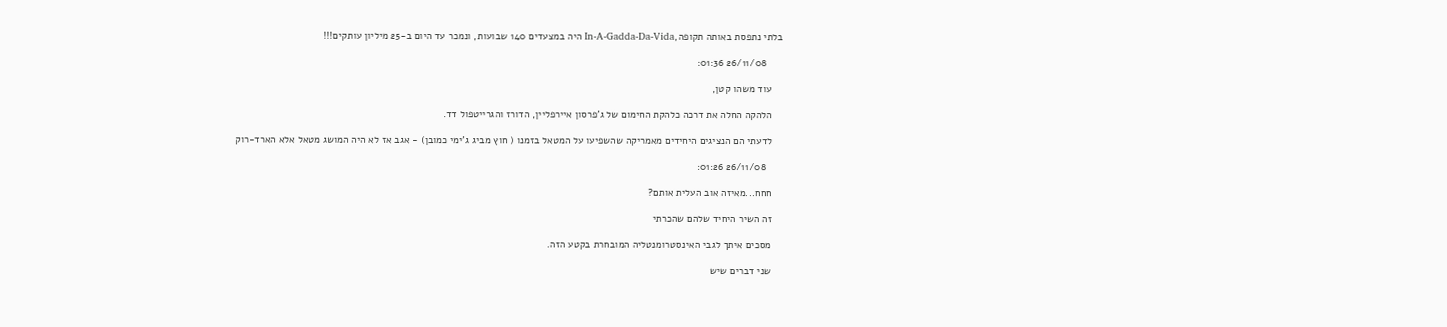בלתי נתפסת באותה תקופה,In-A-Gadda-Da-Vida היה במצעדים 140 שבועות, ונמכר עד היום ב-25 מיליון עותקים!!!

      26/11/08 01:36:

    עוד משהו קטן,

    הלהקה החלה את דרכה כלהקת החימום של ג'פרסון איירפליין, הדורז והגרייטפול דד.

    לדעתי הם הנציגים היחידים מאמריקה שהשפיעו על המטאל בזמנו ( חוץ מביג ג'ימי כמובן) - אגב אז לא היה המושג מטאל אלא הארד-רוק

      26/11/08 01:26:

    חחח...מאיזה אוב העלית אותם?

    זה השיר היחיד שלהם שהכרתי

    מסכים איתך לגבי האינסטרומנטליה המובחרת בקטע הזה.

    שני דברים שיש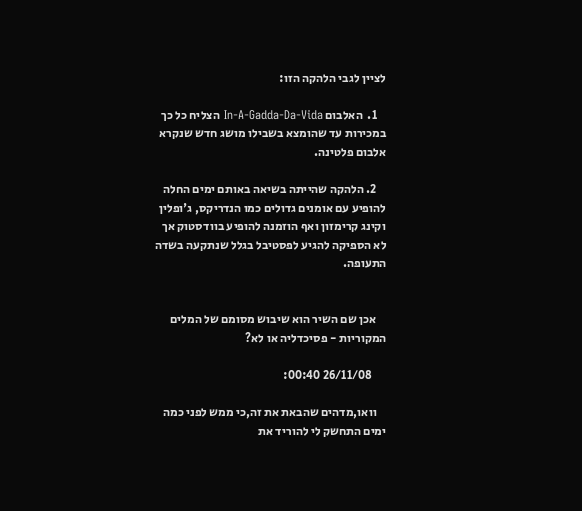לציין לגבי הלהקה הזו:

    1.  האלבום In-A-Gadda-Da-Vida הצליח כל כך במכירות עד שהומצא בשבילו מושג חדש שנקרא אלבום פלטינה.

    2. הלהקה שהייתה בשיאה באותם ימים החלה להופיע עם אומנים גדולים כמו הנדריקס, ג'ופלין וקינג קרימזון ואף הוזמנה להופיע בוודסטוק אך לא הספיקה להגיע לפסטיבל בגלל שנתקעה בשדה התעופה.


    אכן שם השיר הוא שיבוש מסומם של המלים המקוריות - פסיכדליה או לא?

      26/11/08 00:40:

    וואו,מדהים שהבאת את זה,כי ממש לפני כמה ימים התחשק לי להוריד את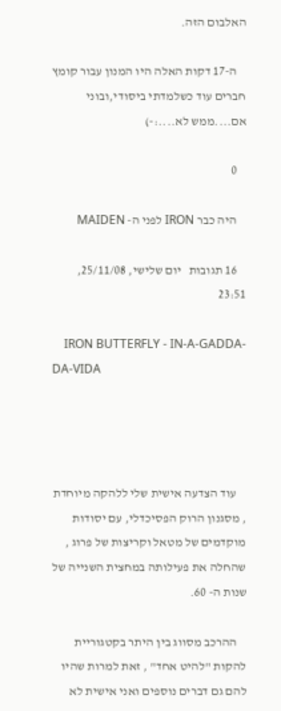האלבום הזה.

    ה-17 דקות האלה היו המנון עבור קומץ חברים עוד כשלמדתי ביסודי,ובוני אם....ממש לא....:-)

    0

    היה כבר IRON לפני ה- MAIDEN

    16 תגובות   יום שלישי, 25/11/08, 23:51

    IRON BUTTERFLY - IN-A-GADDA-DA-VIDA




    עוד הצדעה אישית שלי ללהקה מיוחדת , מסגנון הרוק הפסיכדלי, עם יסודות מוקדמים של מטאל וקריצות של פרוג , שהחלה את פעילותה במחצית השנייה של שנות ה- 60.

    ההרכב מסווג בין היתר בקטגוריית להקות "להיט אחד" , זאת למרות שהיו להם גם דברים נוספים ואני אישית לא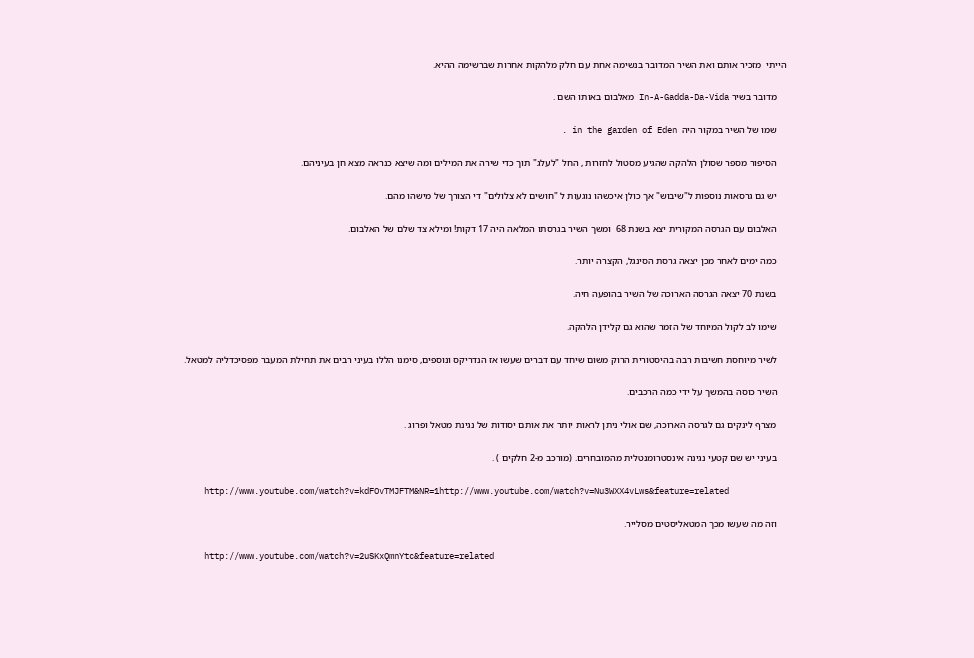הייתי  מזכיר אותם ואת השיר המדובר בנשימה אחת עם חלק מלהקות אחרות שברשימה ההיא.

    מדובר בשיר In-A-Gadda-Da-Vida מאלבום באותו השם .

    שמו של השיר במקור היה  in the garden of Eden .

    הסיפור מספר שסולן הלהקה שהגיע מסטול לחזרות , החל "לעלג" תוך כדי שירה את המילים ומה שיצא כנראה מצא חן בעיניהם.

    יש גם גרסאות נוספות ל"שיבוש" אך כולן איכשהו נוגעות ל "חושים לא צלולים" די הצורך של מישהו מהם.

    האלבום עם הגרסה המקורית יצא בשנת 68  ומשך השיר בגרסתו המלאה היה 17 דקות! ומילא צד שלם של האלבום.

    כמה ימים לאחר מכן יצאה גרסת הסינגל, הקצרה יותר.

    בשנת 70 יצאה הגרסה הארוכה של השיר בהופעה חיה.

    שימו לב לקול המיוחד של הזמר שהוא גם קלידן הלהקה.

    לשיר מיוחסת חשיבות רבה בהיסטורית הרוק משום שיחד עם דברים שעשו אז הנדריקס ונוספים, סימנו הללו בעיני רבים את תחילת המעבר מפסיכדליה למטאל.

    השיר כוסה בהמשך על ידי כמה הרכבים.

    מצרף לינקים גם לגרסה הארוכה, שם אולי ניתן לראות יותר את אותם יסודות של נגינת מטאל ופרוג .

    בעיני יש שם קטעי נגינה אינסטרומנטלית מהמובחרים. (מורכב מ-2 חלקים ) .

    http://www.youtube.com/watch?v=kdFOvTMJFTM&NR=1http://www.youtube.com/watch?v=Nu3WXX4vLws&feature=related

    וזה מה שעשו מכך המטאליסטים מסלייר.

    http://www.youtube.com/watch?v=2uSKxQmnYtc&feature=related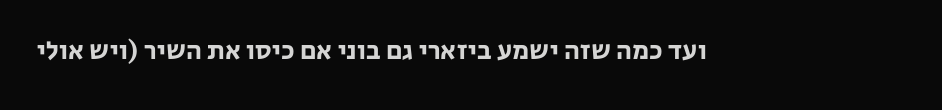ועד כמה שזה ישמע ביזארי גם בוני אם כיסו את השיר (ויש אולי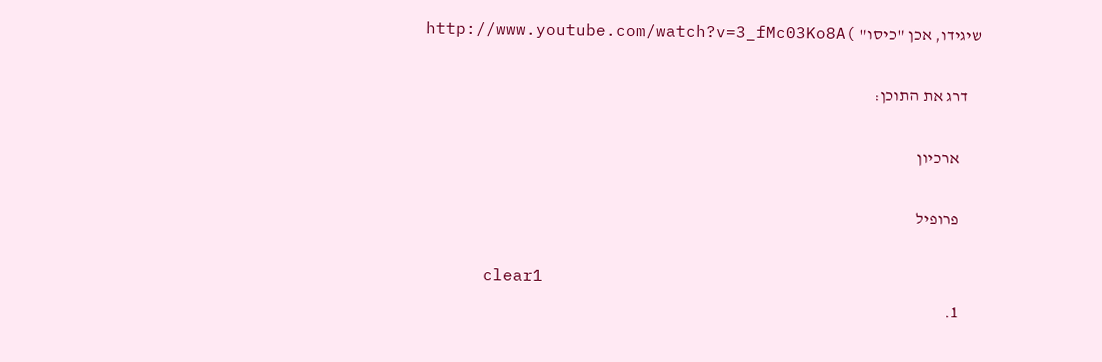שיגידו, אכן "כיסו" )http://www.youtube.com/watch?v=3_fMc03Ko8A

    דרג את התוכן:

      ארכיון

      פרופיל

      clear1
      1.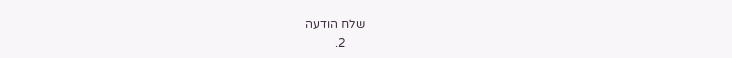שלח הודעה
      2.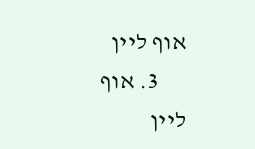אוף ליין
      3. אוף ליין